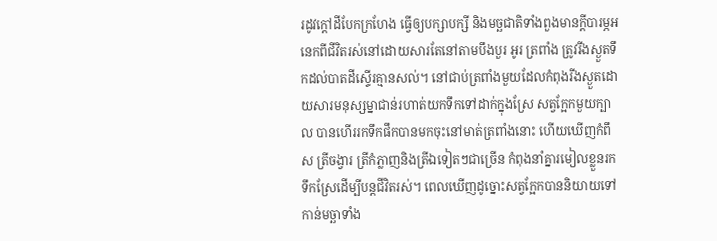រដូវក្តៅដីបែកក្រហែង ធ្វើឲ្យបក្សាបក្សី និងមច្ឆជាតិទាំងពួងមានក្តីបារម្ភអនេកពីជីវិតរស់នៅដោយសារតែនៅតាមបឹងបួរ អូរ ត្រពាំង ត្រូវរីងស្ងួតទឹកដល់បាតដីស្ទើរគ្មានសល់។ នៅជាប់ត្រពាំងមួយដែលកំពុងរីងស្ងួតដោយសារមនុស្សម្នាជាន់រហាត់យកទឹកទៅដាក់ក្នុងស្រែ សត្វក្អែកមួយក្បាល បានហើររកទឹកផឹកបានមកចុះនៅមាត់ត្រពាំងនោះ ហើយឃើញកំពឹស ត្រីចង្វារ ត្រីកំភ្លាញនិងត្រីឯទៀតៗជាច្រើន កំពុងនាំគ្នារមៀលខ្លួនរកទឹកស្រែដើម្បីបន្តជីវិតរស់។ ពេលឃើញដូច្នោះសត្វក្អែកបាននិយាយទៅកាន់មច្ឆាទាំង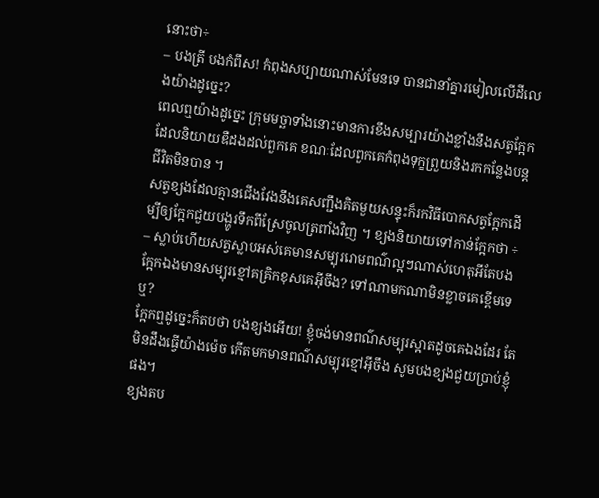នោះថា÷
– បងត្រី បងកំពឹស! កំពុងសប្បាយណាស់មែនទេ បានជានាំគ្នារមៀលលើដីលេងយ៉ាងដូច្នេះ?
ពេលឮយ៉ាងដូច្នេះ ក្រុមមច្ឆាទាំងនោះមានការខឹងសម្បារយ៉ាងខ្លាំងនឹងសត្វក្អែកដែលនិយាយឌឺដងដល់ពួកគេ ខណៈដែលពួកគេកំពុងទុក្ខព្រួយនិងរកកន្លែងបន្តជីវិតមិនបាន ។
សត្វខ្យងដែលគ្មានជើងវែងនឹងគេសញ្ជឹងគិតមួយសន្ទុះក៏រកវិធីបោកសត្វក្អែកដើម្បីឲ្យក្អែកជួយបង្ហូរទឹកពីស្រែចូលត្រពាំងវិញ ។ ខ្យងនិយាយទៅកាន់ក្អែកថា ÷
– ស្លាប់ហើយសត្វស្លាបអស់គេមានសម្បុររោមពណ៌ល្អៗណាស់ហេតុអីតែបងក្អែកឯងមានសម្បុរខ្មៅគគ្រិកខុសគេអ៊ីចឹង? ទៅណាមកណាមិនខ្លាចគេខ្ពើមទេឬ?
ក្អែកឮដូច្នេះក៏តបថា បងខ្យងអើយ! ខ្ញុំចង់មានពណ៌សម្បុរស្អាតដូចគេឯងដែរ តែមិនដឹងធ្វើយ៉ាងម៉េច កើតមកមានពណ៌សម្បុរខ្មៅអ៊ីចឹង សូមបងខ្យងជួយប្រាប់ខ្ញុំផង។
ខ្យងតប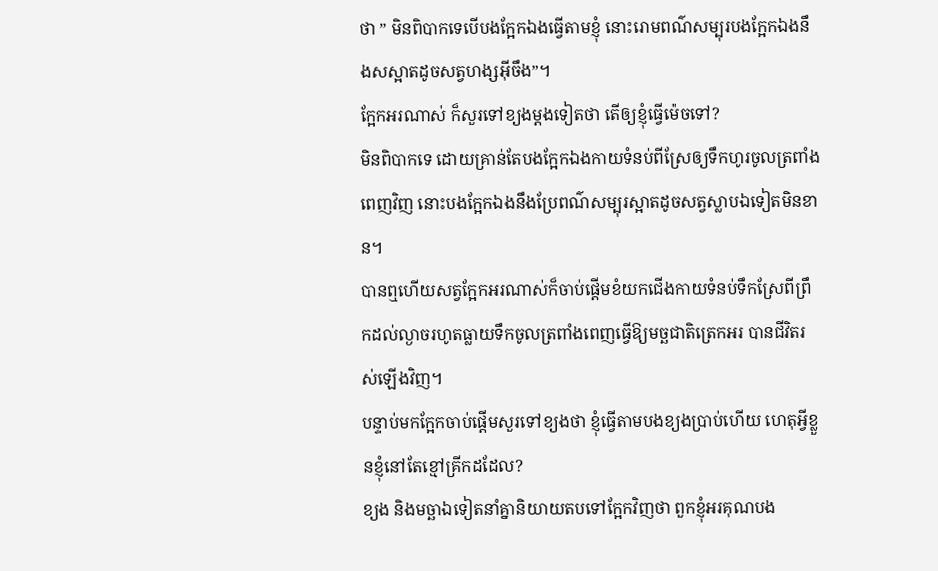ថា ” មិនពិបាកទេបើបងក្អែកឯងធ្វើតាមខ្ញុំ នោះរោមពណ៌សម្បុរបងក្អែកឯងនឹងសស្អាតដូចសត្វហង្សអ៊ីចឹង”។
ក្អែកអរណាស់ ក៏សួរទៅខ្យងម្ដងទៀតថា តើឲ្យខ្ញុំធ្វើម៉េចទៅ?
មិនពិបាកទេ ដោយគ្រាន់តែបងក្អែកឯងកាយទំនប់ពីស្រែឲ្យទឹកហូរចូលត្រពាំងពេញវិញ នោះបងក្អែកឯងនឹងប្រែពណ៌សម្បុរស្អាតដូចសត្វស្លាបឯទៀតមិនខាន។
បានឮហើយសត្វក្អែកអរណាស់ក៏ចាប់ផ្ដើមខំយកជើងកាយទំនប់ទឹកស្រែពីព្រឹកដល់ល្ងាចរហូតធ្លាយទឹកចូលត្រពាំងពេញធ្វើឱ្យមច្ឆជាតិត្រេកអរ បានជីវិតរស់ឡើងវិញ។
បន្ទាប់មកក្អែកចាប់ផ្ដើមសួរទៅខ្យងថា ខ្ញុំធ្វើតាមបងខ្យងប្រាប់ហើយ ហេតុអ្វីខ្លួនខ្ញុំនៅតែខ្មៅគ្រីកដដែល?
ខ្យង និងមច្ឆាឯទៀតនាំគ្នានិយាយតបទៅក្អែកវិញថា ពួកខ្ញុំអរគុណបង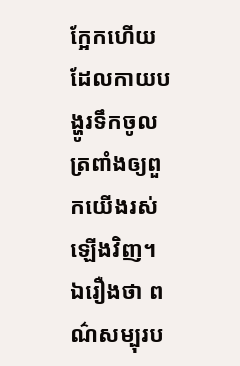ក្អែកហើយដែលកាយបង្ហូរទឹកចូលត្រពាំងឲ្យពួកយើងរស់ឡើងវិញ។ ឯរឿងថា ពណ៌សម្បុរប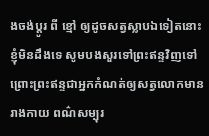ងចង់ប្ដូរ ពី ខ្មៅ ឲ្យដូចសត្វស្លាបឯទៀតនោះ ខ្ញុំមិនដឹងទេ សូមបងសួរទៅព្រះឥន្ទវិញទៅ ព្រោះព្រះឥន្ទជាអ្នកកំណត់ឲ្យសត្វលោកមានរាងកាយ ពណ៌សម្បុរ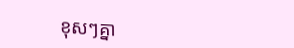ខុសៗគ្នា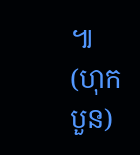៕ (ហុកបួន)